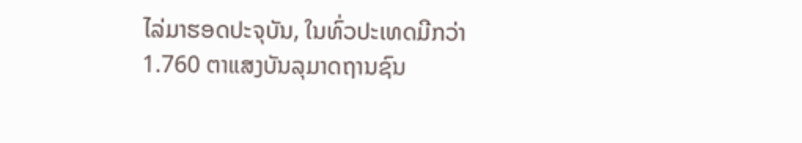ໄລ່ມາຮອດປະຈຸບັນ, ໃນທົ່ວປະເທດມີກວ່າ 1.760 ຕາແສງບັນລຸມາດຖານຊົນ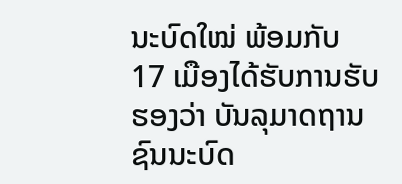ນະບົດໃໝ່ ພ້ອມກັບ 17 ເມືອງໄດ້ຮັບການຮັບຮອງວ່າ ບັນລຸມາດຖານຊົນນະບົດ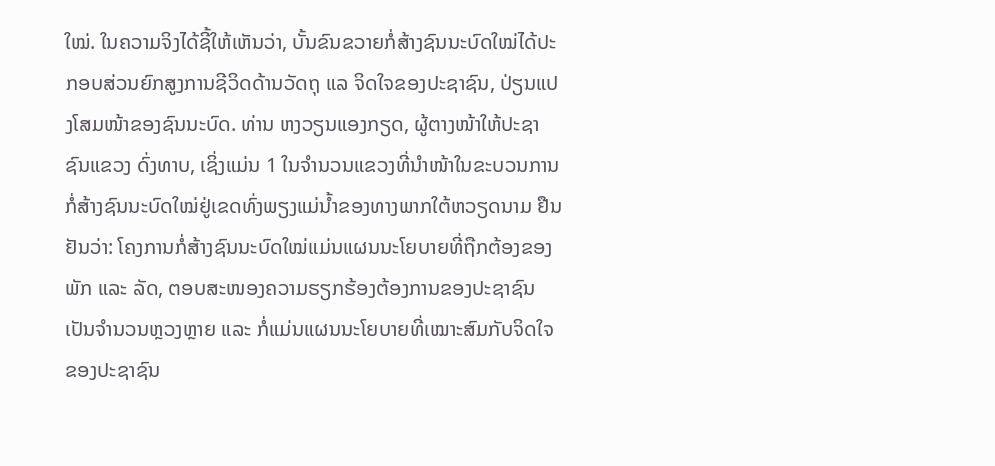ໃໝ່. ໃນຄວາມຈິງໄດ້ຊີ້ໃຫ້ເຫັນວ່າ, ບັ້ນຂົນຂວາຍກໍ່ສ້າງຊົນນະບົດໃໝ່ໄດ້ປະກອບສ່ວນຍົກສູງການຊີວິດດ້ານວັດຖຸ ແລ ຈິດໃຈຂອງປະຊາຊົນ, ປ່ຽນແປງໂສມໜ້າຂອງຊົນນະບົດ. ທ່ານ ຫງວຽນແອງກຽດ, ຜູ້ຕາງໜ້າໃຫ້ປະຊາຊົນແຂວງ ດົ່ງທາບ, ເຊິ່ງແມ່ນ 1 ໃນຈຳນວນແຂວງທີ່ນຳໜ້າໃນຂະບວນການກໍ່ສ້າງຊົນນະບົດໃໝ່ຢູ່ເຂດທົ່ງພຽງແມ່ນ້ຳຂອງທາງພາກໃຕ້ຫວຽດນາມ ຢືນຢັນວ່າ: ໂຄງການກໍ່ສ້າງຊົນນະບົດໃໝ່ແມ່ນແຜນນະໂຍບາຍທີ່ຖືກຕ້ອງຂອງພັກ ແລະ ລັດ, ຕອບສະໜອງຄວາມຮຽກຮ້ອງຕ້ອງການຂອງປະຊາຊົນເປັນຈຳນວນຫຼວງຫຼາຍ ແລະ ກໍ່ແມ່ນແຜນນະໂຍບາຍທີ່ເໝາະສົມກັບຈິດໃຈຂອງປະຊາຊົນ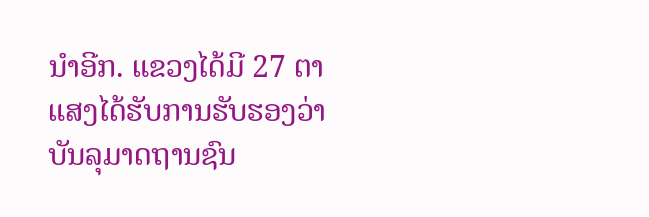ນຳອີກ. ແຂວງໄດ້ມີ 27 ຕາແສງໄດ້ຮັບການຮັບຮອງວ່າບັນລຸມາດຖານຊົນ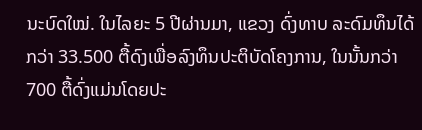ນະບົດໃໝ່. ໃນໄລຍະ 5 ປີຜ່ານມາ, ແຂວງ ດົ່ງທາບ ລະດົມທຶນໄດ້ກວ່າ 33.500 ຕື້ດົງເພື່ອລົງທຶນປະຕິບັດໂຄງການ, ໃນນັ້ນກວ່າ 700 ຕື້ດົ່ງແມ່ນໂດຍປະ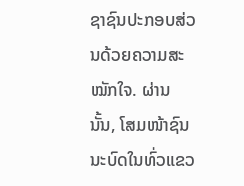ຊາຊົນປະກອບສ່ວນດ້ວຍຄວາມສະໝັກໃຈ. ຜ່ານນັ້ນ, ໂສມໜ້າຊົນນະບົດໃນທົ່ວແຂວ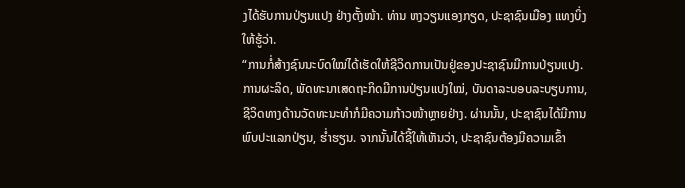ງໄດ້ຮັບການປ່ຽນແປງ ຢ່າງຕັ້ງໜ້າ. ທ່ານ ຫງວຽນແອງກຽດ, ປະຊາຊົນເມືອງ ແທງບິ່ງ ໃຫ້ຮູ້ວ່າ.
“ການກໍ່ສ້າງຊົນນະບົດໃໝ່ໄດ້ເຮັດໃຫ້ຊີວິດການເປັນຢູ່ຂອງປະຊາຊົນມີການປ່ຽນແປງ. ການຜະລິດ, ພັດທະນາເສດຖະກິດມີການປ່ຽນແປງໃໝ່, ບັນດາລະບອບລະບຽບການ, ຊີວິດທາງດ້ານວັດທະນະທຳກໍມີຄວາມກ້າວໜ້າຫຼາຍຢ່າງ. ຜ່ານນັ້ນ, ປະຊາຊົນໄດ້ມີການພົບປະແລກປ່ຽນ, ຮ່ຳຮຽນ. ຈາກນັ້ນໄດ້ຊີ້ໃຫ້ເຫັນວ່າ, ປະຊາຊົນຕ້ອງມີຄວາມເຂົ້າ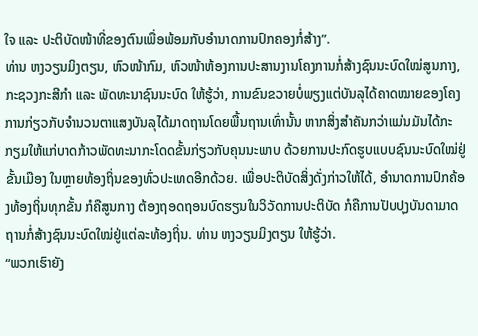ໃຈ ແລະ ປະຕິບັດໜ້າທີ່ຂອງຕົນເພື່ອພ້ອມກັບອຳນາດການປົກຄອງກໍ່ສ້າງ”.
ທ່ານ ຫງວຽນມິງຕຽນ, ຫົວໜ້າກົມ, ຫົວໜ້າຫ້ອງການປະສານງານໂຄງການກໍ່ສ້າງຊົນນະບົດໃໝ່ສູນກາງ, ກະຊວງກະສີກຳ ແລະ ພັດທະນາຊົນນະບົດ ໃຫ້ຮູ້ວ່າ, ການຂົນຂວາຍບໍ່ພຽງແຕ່ບັນລຸໄດ້ຄາດໝາຍຂອງໂຄງການກ່ຽວກັບຈຳນວນຕາແສງບັນລຸໄດ້ມາດຖານໂດຍພື້ນຖານເທົ່ານັ້ນ ຫາກສິ່ງສຳຄັນກວ່າແມ່ນມັນໄດ້ກະກຽມໃຫ້ແກ່ບາດກ້າວພັດທະນາກະໂດດຂັ້ນກ່ຽວກັບຄຸນນະພາບ ດ້ວຍການປະກົດຮູບແບບຊົນນະບົດໃໝ່ຢູ່ຂັ້ນເມືອງ ໃນຫຼາຍທ້ອງຖິ່ນຂອງທົ່ວປະເທດອີກດ້ວຍ. ເພື່ອປະຕິບັດສິ່ງດັ່ງກ່າວໃຫ້ໄດ້, ອຳນາດການປົກຄ້ອງທ້ອງຖິ່ນທຸກຂັ້ນ ກໍຄືສູນກາງ ຕ້ອງຖອດຖອນບົດຮຽນໃນວິວັດການປະຕິບັດ ກໍຄືການປັບປຸງບັນດາມາດຖານກໍ່ສ້າງຊົນນະບົດໃໝ່ຢູ່ແຕ່ລະທ້ອງຖິ່ນ. ທ່ານ ຫງວຽນມິງຕຽນ ໃຫ້ຮູ້ວ່າ.
“ພວກເຮົາຍັງ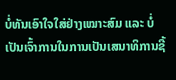ບໍ່ທັນເອົາໃຈໃສ່ຢ່າງເໝາະສົມ ແລະ ບໍ່ເປັນເຈົ້າການໃນການເປັນເສນາທິການຊີ້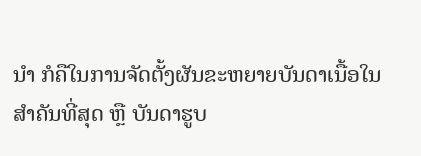ນຳ ກໍຄືໃນການຈັດຕັ້ງຜັນຂະຫຍາຍບັນດາເນື້ອໃນສຳຄັນທີ່ສຸດ ຫຼື ບັນດາຮູບ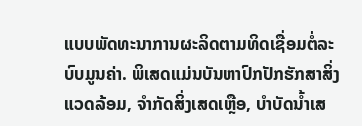ແບບພັດທະນາການຜະລິດຕາມທິດເຊື່ອມຕໍ່ລະບົບມູນຄ່າ. ພິເສດແມ່ນບັນຫາປົກປັກຮັກສາສິ່ງແວດລ້ອມ, ຈຳກັດສິ່ງເສດເຫຼືອ, ບຳບັດນ້ຳເສ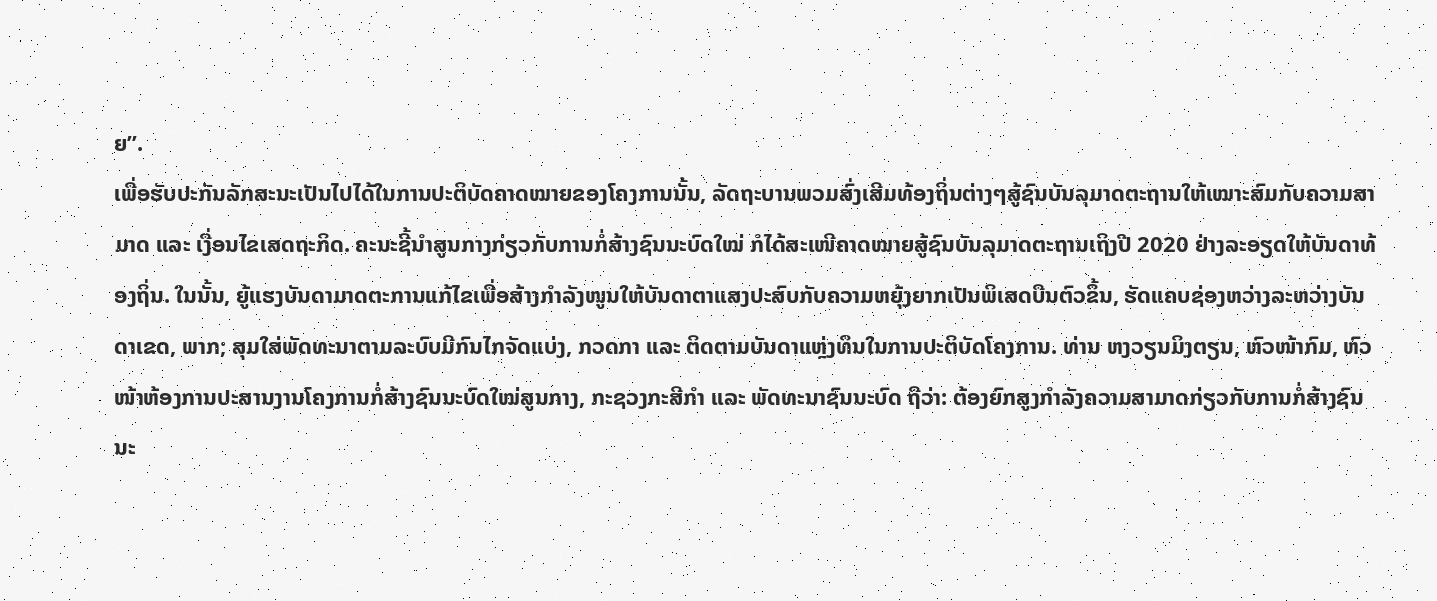ຍ”.
ເພື່ອຮັບປະກັນລັກສະນະເປັນໄປໄດ້ໃນການປະຕິບັດຄາດໝາຍຂອງໂຄງການນັ້ນ, ລັດຖະບານພວມສົ່ງເສີມທ້ອງຖິ່ນຕ່າງໆສູ້ຊົນບັນລຸມາດຕະຖານໃຫ້ເໝາະສົມກັບຄວາມສາມາດ ແລະ ເງື່ອນໄຂເສດຖະກິດ. ຄະນະຊີ້ນຳສູນກາງກ່ຽວກັບການກໍ່ສ້າງຊົນນະບົດໃໝ່ ກໍໄດ້ສະເໜີຄາດໝາຍສູ້ຊົນບັນລຸມາດຕະຖານເຖິງປີ 2020 ຢ່າງລະອຽດໃຫ້ບັນດາທ້ອງຖິ່ນ. ໃນນັ້ນ, ຍູ້ແຮງບັນດາມາດຕະການແກ້ໄຂເພື່ອສ້າງກຳລັງໜູນໃຫ້ບັນດາຕາແສງປະສົບກັບຄວາມຫຍຸ້ງຍາກເປັນພິເສດບືນຕົວຂຶ້ນ, ຮັດແຄບຊ່ອງຫວ່າງລະຫວ່າງບັນດາເຂດ, ພາກ; ສຸມໃສ່ພັດທະນາຕາມລະບົບມີກົນໄກຈັດແບ່ງ, ກວດກາ ແລະ ຕິດຕາມບັນດາແຫຼ່ງທຶນໃນການປະຕິບັດໂຄງການ. ທ່ານ ຫງວຽນມິງຕຽນ, ຫົວໜ້າກົມ, ຫົວໜ້າຫ້ອງການປະສານງານໂຄງການກໍ່ສ້າງຊົນນະບົດໃໝ່ສູນກາງ, ກະຊວງກະສີກຳ ແລະ ພັດທະນາຊົນນະບົດ ຖືວ່າ: ຕ້ອງຍົກສູງກຳລັງຄວາມສາມາດກ່ຽວກັບການກໍ່ສ້າງຊົນນະ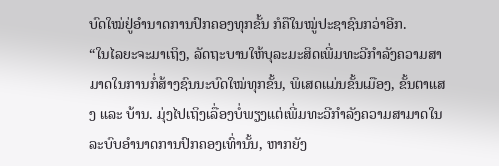ບົດໃໝ່ຢູ່ອຳນາດການປົກຄອງທຸກຂັ້ນ ກໍຄືໃນໝູ່ປະຊາຊົນກວ່າອີກ.
“ໃນໄລຍະຈະມາເຖິງ, ລັດຖະບານໃຫ້ບຸລະມະສິດເພີ່ມທະວີກຳລັງຄວາມສາມາດໃນການກໍ່ສ້າງຊົນນະບົດໃໝ່ທຸກຂັ້ນ, ພິເສດແມ່ນຂັ້ນເມືອງ, ຂັ້ນຕາແສງ ແລະ ບ້ານ. ມຸ່ງໄປເຖິງເລື່ອງບໍ່ພຽງແຕ່ເພີ່ມທະວີກຳລັງຄວາມສາມາດໃນລະບົບອຳນາດການປົກຄອງເທົ່ານັ້ນ, ຫາກຍັງ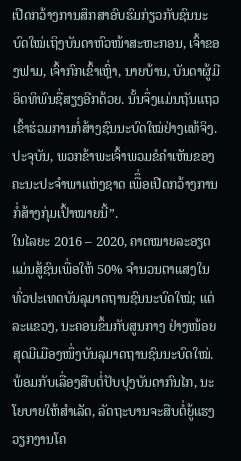ເປີດກວ້າງການສຶກສາອົບຮົມກ່ຽວກັບຊົນນະບົດໃໝ່ເຖິງບັນດາຫົວໜ້າສະຫະກອນ, ເຈົ້າຂອງຟາມ, ເຈົ້າກົກເຂົ້າເຫຼົ່າ, ນາຍບ້ານ, ບັນດາຜູ້ມີອິດທິພົນຊື່ສຽງອີກດ້ວຍ. ນັ້ນຈຶ່ງແມ່ນຖັນແຖວເຂົ້າຮ່ວມການກໍ່ສ້າງຊົນນະບົດໃໝ່ຢ່າງແທ້ຈິງ. ປະຈຸບັນ, ພວກຂ້າພະເຈົ້າພວມຂໍຄຳເຫັນຂອງຄະນະປະຈຳພາແຫ່ງຊາດ ເພືຶ່ອເປີດກວ້າງການກໍ່ສ້າງກຸ່ມເປົ້າໝາຍນີ້”.
ໃນໄລຍະ 2016 – 2020, ຄາດໝາຍລະອຽດແມ່ນສູ້ຊົນເພື່ອໃຫ້ 50% ຈຳນວນຕາແສງໃນທົ່ວປະເທດບັນລຸມາດຖານຊົນນະບົດໃໝ່; ແຕ່ລະແຂວງ, ນະຄອນຂຶ້ນກັບສູນກາງ ຢ່າງໜ້ອຍສຸດມີເມືອງໜຶ່ງບັນລຸມາດຖານຊົນນະບົດໃໝ່. ພ້ອມກັບເລື່ອງສືບຕໍ່ປັບປຸງບັນດາກົນໄກ, ນະໂຍບາຍໃຫ້ສຳເລັດ, ລັດຖະບານຈະສືບຕໍ່ຍູ້ແຮງວຽກງານໂຄ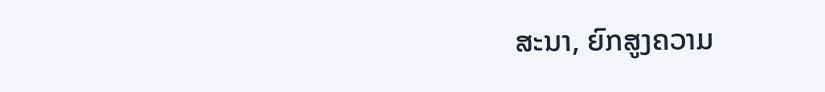ສະນາ, ຍົກສູງຄວາມ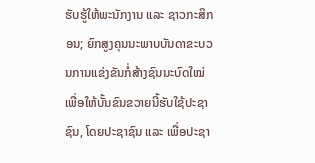ຮັບຮູ້ໃຫ້ພະນັກງານ ແລະ ຊາວກະສິກອນ; ຍົກສູງຄຸນນະພາບບັນດາຂະບວນການແຂ່ງຂັນກໍ່ສ້າງຊົນນະບົດໃໝ່ ເພື່ອໃຫ້ບັ້ນຂົນຂວາຍນີ້ຮັບໃຊ້ປະຊາຊົນ, ໂດຍປະຊາຊົນ ແລະ ເພື່ອປະຊາ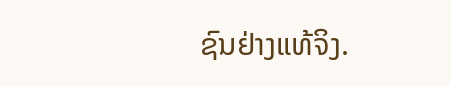ຊົນຢ່າງແທ້ຈິງ.